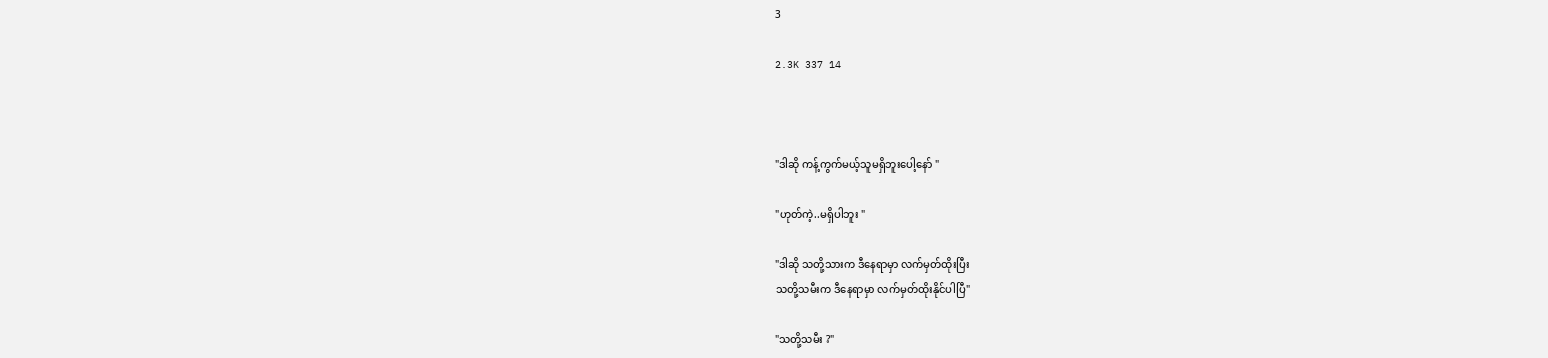3

2.3K 337 14



"ဒါဆို ကန့်ကွက်မယ့်သူမရှိဘူးပေါ့နော် "

"ဟုတ်ကဲ့..မရှိပါဘူး "

"ဒါဆို သတို့သားက ဒီနေရာမှာ လက်မှတ်ထိုးပြီး
သတို့သမီးက ဒီနေရာမှာ လက်မှတ်ထိုးနိုင်ပါပြီ"

"သတို့သမီး ?"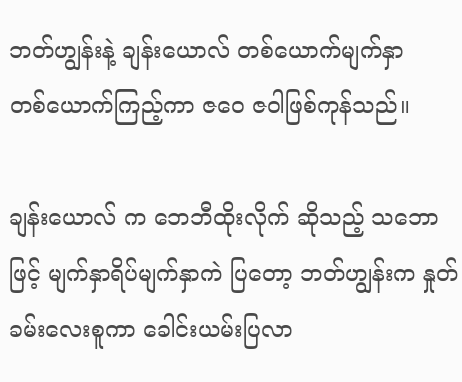ဘတ်ဟျွန်းနဲ့ ချန်းယောလ် တစ်ယောက်မျက်နှာ
တစ်ယောက်ကြည့်ကာ ဇဝေ ဇဝါဖြစ်ကုန်သည်။

ချန်းယောလ် က ဘေဘီထိုးလိုက် ဆိုသည့် သဘောဖြင့် မျက်နှာရိပ်မျက်နှာကဲ ပြတော့ ဘတ်ဟျွန်းက နှုတ်ခမ်းလေးစူကာ ခေါင်းယမ်းပြလာ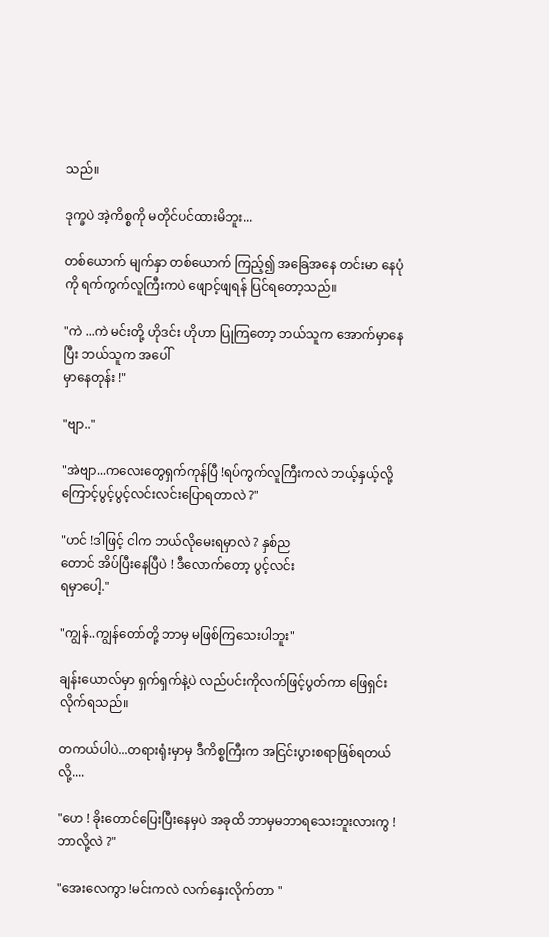သည်။

ဒုက္ခပဲ အဲ့ကိစ္စကို မတိုင်ပင်ထားမိဘူး...

တစ်ယောက် မျက်နှာ တစ်ယောက် ကြည့်၍ အခြေအနေ တင်းမာ နေပုံကို ရက်ကွက်လူကြီးကပဲ ဖျောင့်ဖျရန် ပြင်ရတော့သည်။

"ကဲ ...ကဲ မင်းတို့ ဟိုဒင်း ဟိုဟာ ပြုကြတော့ ဘယ်သူက အောက်မှာနေပြီး ဘယ်သူက အပေါ်
မှာနေတုန်း !"

"ဗျာ.."

"အဲဗျာ...ကလေးတွေရှက်ကုန်ပြီ !ရပ်ကွက်လူကြီးကလဲ ဘယ့်နှယ့်လို့ကြောင့်ပွင့်ပွင့်လင်းလင်းပြောရတာလဲ ?"

"ဟင် !ဒါဖြင့် ငါက ဘယ်လိုမေးရမှာလဲ ? နှစ်ည
တောင် အိပ်ပြီးနေပြီပဲ ! ဒီလောက်တော့ ပွင့်လင်း
ရမှာပေါ့."

"ကျွန်..ကျွန်တော်တို့ ဘာမှ မဖြစ်ကြသေးပါဘူး"

ချန်းယောလ်မှာ ရှက်ရှက်နဲ့ပဲ လည်ပင်းကိုလက်ဖြင့်ပွတ်ကာ ဖြေရှင်းလိုက်ရသည်။

တကယ်ပါပဲ...တရားရုံးမှာမှ ဒီကိစ္စကြီးက အငြင်းပွားစရာဖြစ်ရတယ်လို့....

"ဟေ ! ခိုးတောင်ပြေးပြီးနေမှပဲ အခုထိ ဘာမှမဘာရသေးဘူးလားကွ !ဘာလို့လဲ ?"

"အေးလေကွာ !မင်းကလဲ လက်နှေးလိုက်တာ "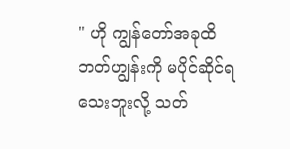" ဟို ကျွန်တော်အခုထိ ဘတ်ဟျွန်းကို မပိုင်ဆိုင်ရသေးဘူးလို့ သတ်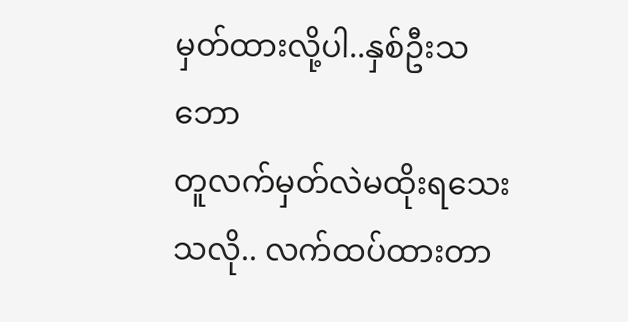မှတ်ထားလို့ပါ..နှစ်ဦးသဘော
တူလက်မှတ်လဲမထိုးရသေးသလို.. လက်ထပ်ထားတာ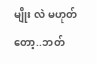မျိုး လဲ မဟုတ်တော့..ဘတ်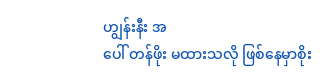ဟျွန်းနီး အ
ပေါ် တန်ဖိုး မထားသလို ဖြစ်နေမှာစိုး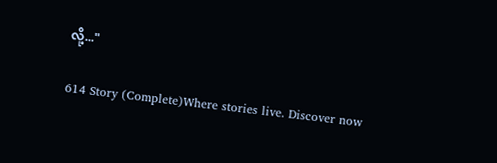လို့..."

614 Story (Complete)Where stories live. Discover now